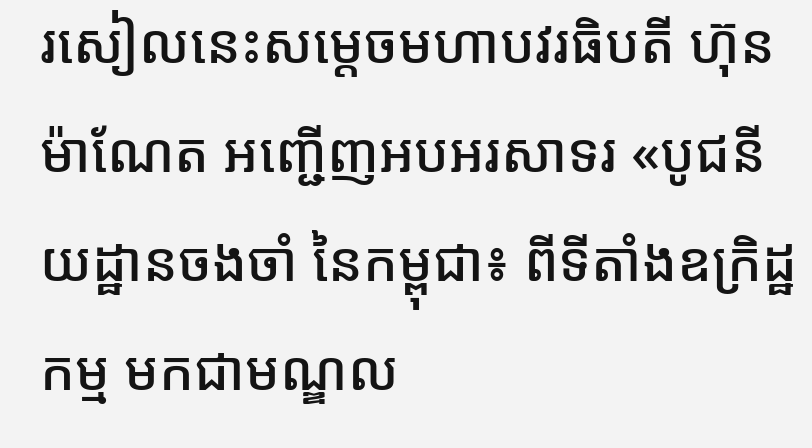រសៀលនេះសម្តេចមហាបវរធិបតី ហ៊ុន ម៉ាណែត អញ្ជើញអបអរសាទរ «បូជនីយដ្ឋានចងចាំ នៃកម្ពុជា៖ ពីទីតាំងឧក្រិដ្ឋកម្ម មកជាមណ្ឌល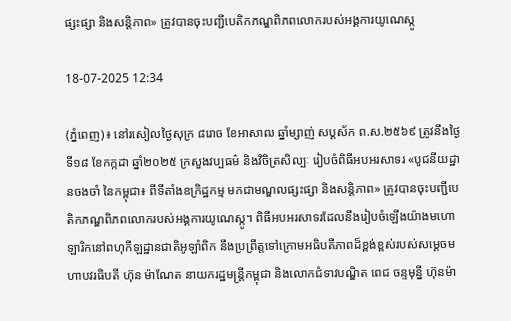ផ្សះផ្សា និងសន្តិភាព» ត្រូវបានចុះបញ្ជីបេតិកភណ្ឌពិភពលោករបស់អង្គការយូណេស្កូ

18-07-2025 12:34

(ភ្នំពេញ)៖ នៅរសៀលថ្ងៃសុក្រ ៨រោច ខែអាសាឍ ឆ្នាំម្សាញ់ សប្ដស័ក ព.ស.២៥៦៩ ត្រូវនឹងថ្ងៃទី១៨ ខែកក្កដា ឆ្នាំ២០២៥ ក្រសួងវប្បធម៌ និងវិចិត្រសិល្បៈ រៀបចំពិធីអបអរសាទរ «បូជនីយដ្ឋានចងចាំ នៃកម្ពុជា៖ ពីទីតាំងឧក្រិដ្ឋកម្ម មកជាមណ្ឌលផ្សះផ្សា និងសន្តិភាព» ត្រូវបានចុះបញ្ជីបេតិកភណ្ឌពិភពលោករបស់អង្គការយូណេស្កូ។ ពិធីអបអរសាទរដែលនឹងរៀបចំឡើងយ៉ាងមហោឡារិកនៅពហុកីឡដ្ឋានជាតិអូឡាំពិក នឹងប្រព្រឹត្តទៅក្រោមអធិបតីភាពដ៏ខ្ពង់ខ្ពស់របស់សម្តេចមហាបវរធិបតី ហ៊ុន ម៉ាណែត នាយករដ្ឋមន្ត្រីកម្ពុជា និងលោកជំទាវបណ្ឌិត ពេជ ចន្ទមុន្នី ហ៊ុនម៉ា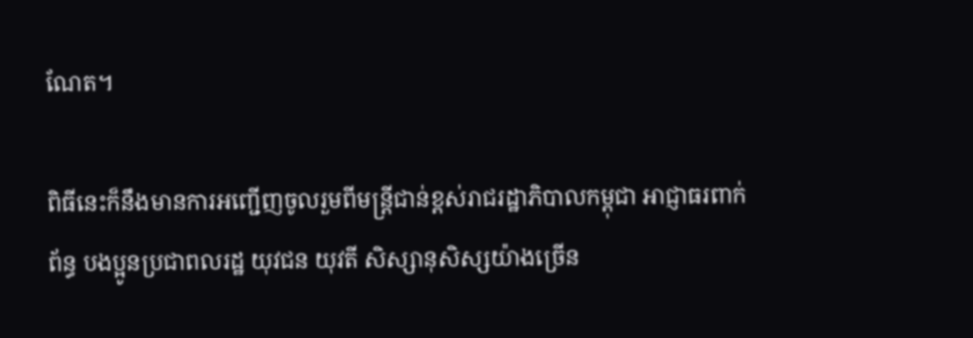ណែត។

ពិធីនេះក៏នឹងមានការអញ្ជើញចូលរួមពីមន្ត្រីជាន់ខ្ពស់រាជរដ្ឋាភិបាលកម្ពុជា អាជ្ញាធរពាក់ព័ន្ធ បងប្អូនប្រជាពលរដ្ឋ យុវជន យុវតី សិស្សានុសិស្សយ៉ាងច្រើន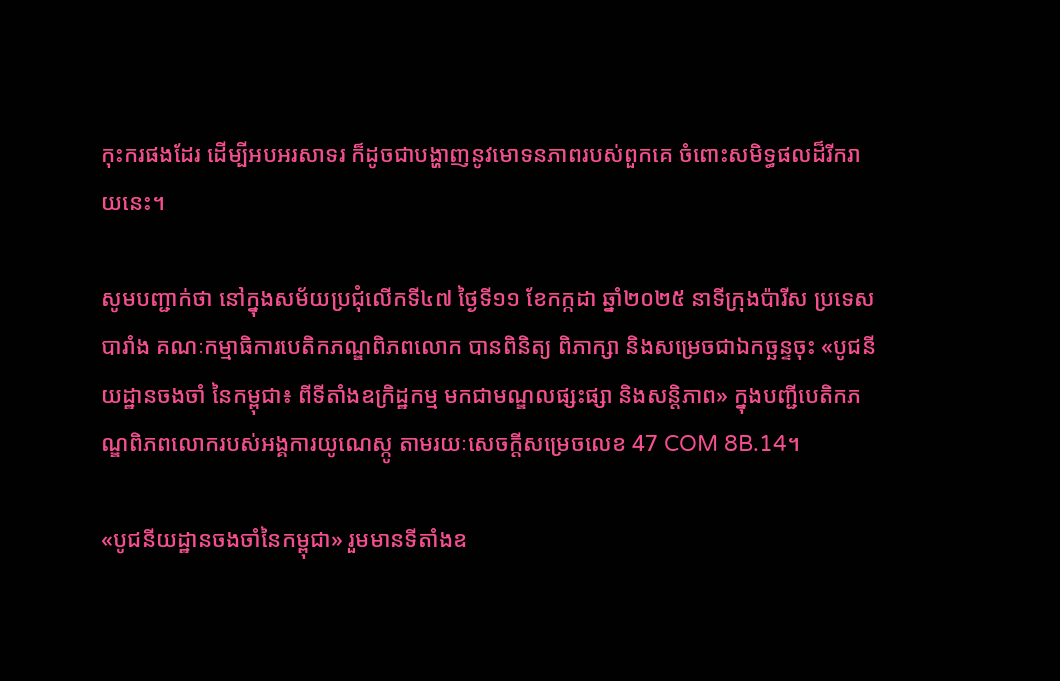កុះករផងដែរ ដើម្បីអបអរសាទរ ក៏ដូចជាបង្ហាញនូវមោទនភាពរបស់ពួកគេ ចំពោះសមិទ្ធផលដ៏រីករាយនេះ។

សូមបញ្ជាក់ថា នៅក្នុងសម័យប្រជុំលើកទី៤៧ ថ្ងៃទី១១ ខែកក្កដា ឆ្នាំ២០២៥ នាទីក្រុងប៉ារីស ប្រទេសបារាំង គណៈកម្មាធិការបេតិកភណ្ឌពិភពលោក បានពិនិត្យ ពិភាក្សា និងសម្រេចជាឯកច្ឆន្ទចុះ «បូជនីយដ្ឋានចងចាំ នៃកម្ពុជា៖ ពីទីតាំងឧក្រិដ្ឋកម្ម មកជាមណ្ឌលផ្សះផ្សា និងសន្តិភាព» ក្នុងបញ្ជីបេតិកភណ្ឌពិភពលោករបស់អង្គការយូណេស្កូ តាមរយៈសេចក្ដីសម្រេចលេខ 47 COM 8B.14។

«បូជនីយដ្ឋានចងចាំនៃកម្ពុជា» រួមមានទីតាំងឧ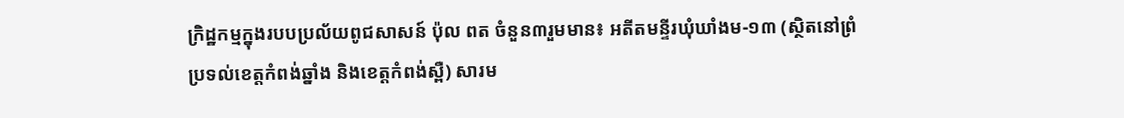ក្រិដ្ឋកម្មក្នុងរបបប្រល័យពូជសាសន៍ ប៉ុល ពត ចំនួន៣រួមមាន៖ អតីតមន្ទីរឃុំឃាំងម-១៣ (ស្ថិតនៅព្រំប្រទល់ខេត្តកំពង់ឆ្នាំង និងខេត្តកំពង់ស្ពឺ) សារម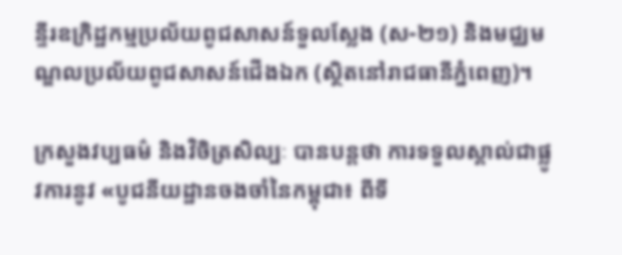ន្ទីរឧក្រិដ្ឋកម្មប្រល័យពូជសាសន៍ទួលស្លែង (ស-២១) និងមជ្ឈមណ្ឌលប្រល័យពូជសាសន៍ជើងឯក (ស្ថិតនៅរាជធានីភ្នំពេញ)។

ក្រសួងវប្បធម៌ និងវិចិត្រសិល្បៈ បានបន្តថា ការទទួលស្គាល់ជាផ្លូវការនូវ «បូជនីយដ្ឋានចងចាំនៃកម្ពុជា៖ ពីទី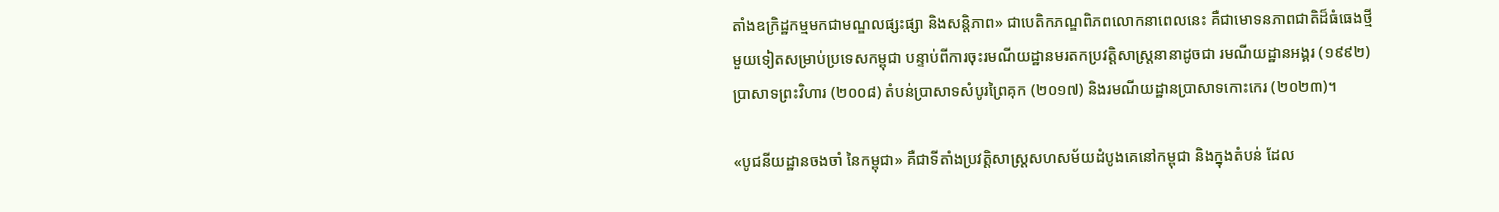តាំងឧក្រិដ្ឋកម្មមកជាមណ្ឌលផ្សះផ្សា និងសន្តិភាព» ជាបេតិកភណ្ឌពិភពលោកនាពេលនេះ គឺជាមោទនភាពជាតិដ៏ធំធេងថ្មីមួយទៀតសម្រាប់ប្រទេសកម្ពុជា បន្ទាប់ពីការចុះរមណីយដ្ឋានមរតកប្រវត្តិសាស្ត្រនានាដូចជា រមណីយដ្ឋានអង្គរ (១៩៩២) ប្រាសាទព្រះវិហារ (២០០៨) តំបន់ប្រាសាទសំបូរព្រៃគុក (២០១៧) និងរមណីយដ្ឋានប្រាសាទកោះកេរ (២០២៣)។

«បូជនីយដ្ឋានចងចាំ នៃកម្ពុជា» គឺជាទីតាំងប្រវត្តិសាស្ត្រសហសម័យដំបូងគេនៅកម្ពុជា និងក្នុងតំបន់ ដែល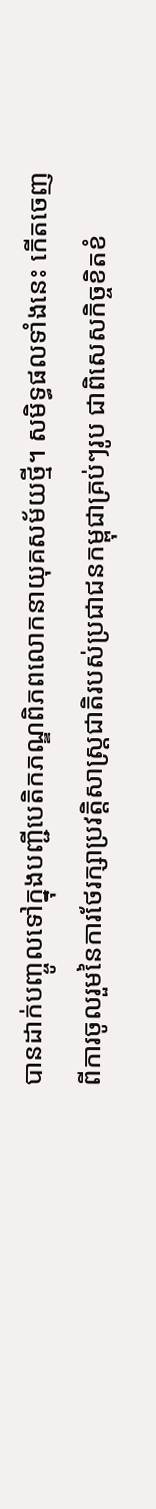បានដាក់បញ្ចូលទៅក្នុងបញ្ជីបេតិកភណ្ឌពិភពលោកនាយុគសម័យថ្មី។ សមិទ្ធផលទាំងនេះ កើតចេញពីការចូលរួមនៃការថែរក្សាប្រវត្តិសាស្ត្រជាតិរបស់ប្រជាជនកម្ពុជាគ្រប់ៗរូប ជាពិសេសកិច្ចខិតខំ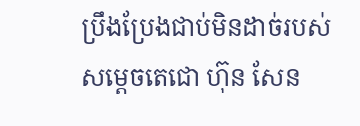ប្រឹងប្រែងជាប់មិនដាច់របស់ សម្តេចតេជោ ហ៊ុន សែន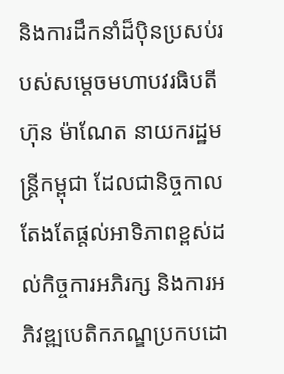និងការដឹកនាំដ៏ប៉ិនប្រសប់របស់សម្តេចមហាបវរធិបតី ហ៊ុន ម៉ាណែត នាយករដ្ឋមន្ត្រីកម្ពុជា ដែលជានិច្ចកាលតែងតែផ្តល់អាទិភាពខ្ពស់ដល់កិច្ចការអភិរក្ស និងការអភិវឌ្ឍបេតិកភណ្ឌប្រកបដោ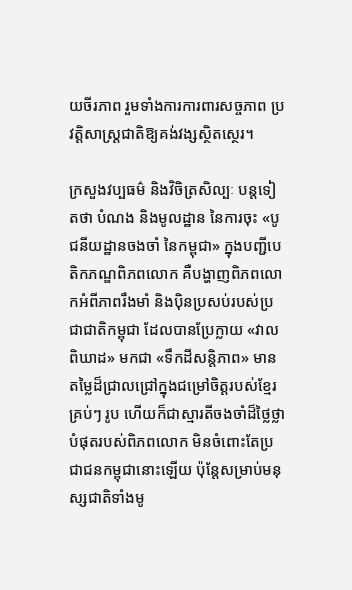យចីរភាព រួមទាំងការការពារសច្ចភាព ប្រវត្តិសាស្ត្រជាតិឱ្យគង់វង្សស្ថិតស្ថេរ។

ក្រសួងវប្បធម៌ និងវិចិត្រសិល្បៈ បន្តទៀតថា បំណង និងមូលដ្ឋាន នៃការចុះ «បូជនីយដ្ឋានចងចាំ នៃកម្ពុជា» ក្នុងបញ្ជីបេតិកភណ្ឌពិភពលោក គឺបង្ហាញពិភពលោកអំពីភាពរឹងមាំ និងប៉ិនប្រសប់របស់ប្រជាជាតិកម្ពុជា ដែលបានប្រែក្លាយ «វាលពិឃាដ» មកជា «ទឹកដីសន្តិភាព» មានតម្លៃដ៏ជ្រាលជ្រៅក្នុងជម្រៅចិត្តរបស់ខ្មែរគ្រប់ៗ រូប ហើយក៏ជាស្មារតីចងចាំដ៏ថ្លៃថ្លាបំផុតរបស់ពិភពលោក មិនចំពោះតែប្រជាជនកម្ពុជានោះឡើយ ប៉ុន្តែសម្រាប់មនុស្សជាតិទាំងមូ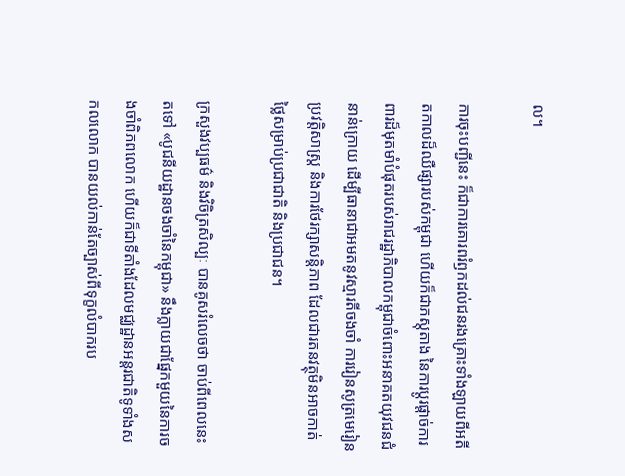ល។

ការចុះបញ្ជីនេះ ក៏ជាការគោរពរំឭកដល់ជនរងគ្រោះទាំងឡាយពីអតីតកាលដ៏ឈឺផ្សារបស់កម្ពុជា ហើយក៏ជាភស្តុតាង នៃការប្ដូរផ្ដាច់ការពារដ៏មុតមាំបំផុតរបស់រាជរដ្ឋាភិបាលកម្ពុជាចំពោះអនាគតយុវជនជំនាន់ក្រោយ ដើម្បីធានាជាអមតនូវស្មារតីចងចាំ ការរៀនសូត្រមេរៀនប្រវត្តិសាស្ត្រ និងការថែរក្សាសន្តិភាព ដែលជារតនវត្ថុមិនអាចកាត់ថ្លៃសម្រាប់ប្រជាជាតិ និងប្រជាជន។

ក្រសួងវប្បធម៌ និងវិចិត្រសិល្បៈ បានគូសរំលេចថា ចាប់ពីពេលនេះតទៅ «បូជនីយដ្ឋានចងចាំនៃកម្ពុជា» នឹងក្លាយជាផ្នែកមួយនៃការចងចាំពិភពលោក ហើយក៏ជាទីតាំងដែលមជ្ឈដ្ឋានអន្តរជាតិទូទាំងសកលលោក បានយល់កាន់តែច្បាស់ពីទុក្ខលំបាករប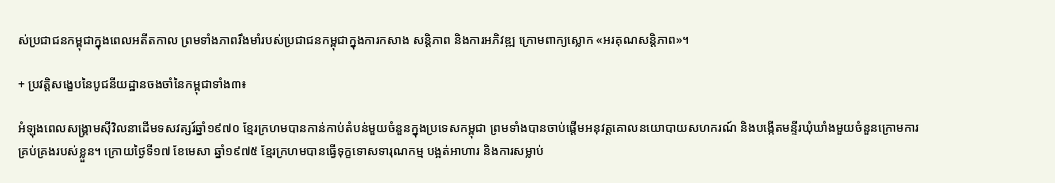ស់ប្រជាជនកម្ពុជាក្នុងពេលអតីតកាល ព្រមទាំងភាពរឹងមាំរបស់ប្រជាជនកម្ពុជាក្នុងការកសាង សន្តិភាព និងការអភិវឌ្ឍ ក្រោមពាក្យស្លោក «អរគុណសន្តិភាព»។

+ ប្រវត្តិសង្ខេបនៃបូជនីយដ្ឋានចងចាំនៃកម្ពុជាទាំង៣៖

អំឡុងពេលសង្គ្រាមស៊ីវិលនាដើមទសវត្សរ៍ឆ្នាំ១៩៧០ ខ្មែរក្រហមបានកាន់កាប់តំបន់មួយចំនួនក្នុងប្រទេសកម្ពុជា ព្រមទាំងបានចាប់ផ្តើមអនុវត្តគោលនយោបាយសហករណ៍ និងបង្កើតមន្ទីរឃុំឃាំងមួយចំនួនក្រោមការគ្រប់គ្រងរបស់ខ្លួន។ ក្រោយថ្ងៃទី១៧ ខែមេសា ឆ្នាំ១៩៧៥ ខ្មែរក្រហមបានធ្វើទុក្ខទោសទារុណកម្ម បង្អត់អាហារ និងការសម្លាប់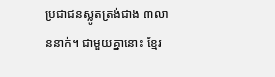ប្រជាជនស្លូតត្រង់ជាង ៣លាននាក់។ ជាមួយគ្នានោះ ខ្មែរ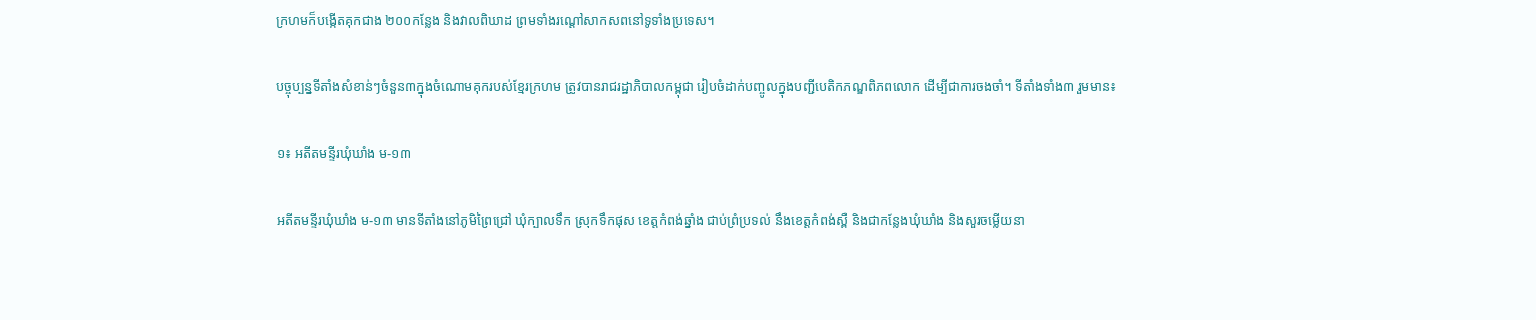ក្រហមក៏បង្កើតគុកជាង ២០០កន្លែង និងវាលពិឃាដ ព្រមទាំងរណ្ដៅសាកសពនៅទូទាំងប្រទេស។

បច្ចុប្បន្នទីតាំងសំខាន់ៗចំនួន៣ក្នុងចំណោមគុករបស់ខ្មែរក្រហម ត្រូវបានរាជរដ្ឋាភិបាលកម្ពុជា រៀបចំដាក់បញ្ចូលក្នុងបញ្ជីបេតិកភណ្ឌពិភពលោក ដើម្បីជាការចងចាំ។ ទីតាំងទាំង៣ រួមមាន៖

១៖ អតីតមន្ទីរឃុំឃាំង ម-១៣

អតីតមន្ទីរឃុំឃាំង ម-១៣ មានទីតាំងនៅភូមិព្រៃជ្រៅ ឃុំក្បាលទឹក ស្រុកទឹកផុស ខេត្តកំពង់ឆ្នាំង ជាប់ព្រំប្រទល់ នឹងខេត្តកំពង់ស្ពឺ និងជាកន្លែងឃុំឃាំង និងសួរចម្លើយនា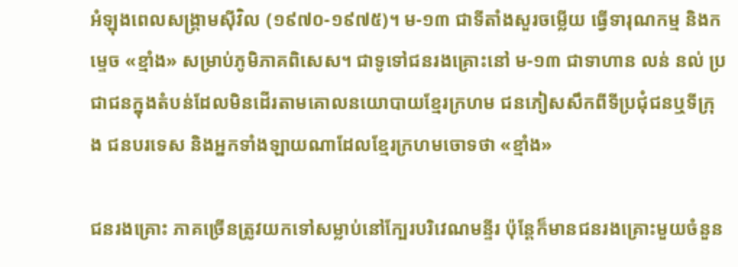អំឡុងពេលសង្គ្រាមស៊ីវិល (១៩៧០-១៩៧៥)។ ម-១៣ ជាទីតាំងសួរចម្លើយ ធ្វើទារុណកម្ម និងកម្ទេច «ខ្មាំង» សម្រាប់ភូមិភាគពិសេស។ ជាទូទៅជនរងគ្រោះនៅ ម-១៣ ជាទាហាន លន់ នល់ ប្រជាជនក្នុងតំបន់ដែលមិនដើរតាមគោលនយោបាយខ្មែរក្រហម ជនភៀសសឹកពីទីប្រជុំជនឬទីក្រុង ជនបរទេស និងអ្នកទាំងឡាយណាដែលខ្មែរក្រហមចោទថា «ខ្មាំង»

ជនរងគ្រោះ ភាគច្រើនត្រូវយកទៅសម្លាប់នៅក្បែរបរិវេណមន្ទីរ ប៉ុន្តែក៏មានជនរងគ្រោះមួយចំនួន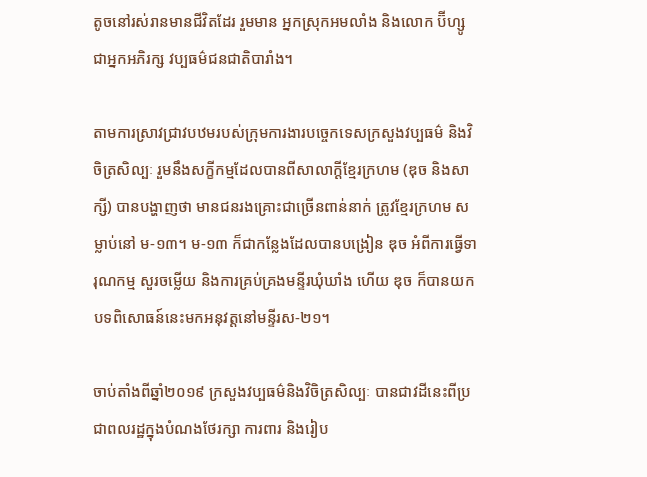តូចនៅរស់រានមានជីវិតដែរ រួមមាន អ្នកស្រុកអមលាំង និងលោក ប៊ីហ្សូ ជាអ្នកអភិរក្ស វប្បធម៌ជនជាតិបារាំង។

តាមការស្រាវជ្រាវបឋមរបស់ក្រុមការងារបច្ចេកទេសក្រសួងវប្បធម៌ និងវិចិត្រសិល្បៈ រួមនឹងសក្ខីកម្មដែលបានពីសាលាក្ដីខ្មែរក្រហម (ឌុច និងសាក្សី) បានបង្ហាញថា មានជនរងគ្រោះជាច្រើនពាន់នាក់ ត្រូវខ្មែរក្រហម សម្លាប់នៅ ម-១៣។ ម-១៣ ក៏ជាកន្លែងដែលបានបង្រៀន ឌុច អំពីការធ្វើទារុណកម្ម សួរចម្លើយ និងការគ្រប់គ្រងមន្ទីរឃុំឃាំង ហើយ ឌុច ក៏បានយកបទពិសោធន៍នេះមកអនុវត្តនៅមន្ទីរស-២១។

ចាប់តាំងពីឆ្នាំ២០១៩ ក្រសួងវប្បធម៌និងវិចិត្រសិល្បៈ បានជាវដីនេះពីប្រជាពលរដ្ឋក្នុងបំណងថែរក្សា ការពារ និងរៀប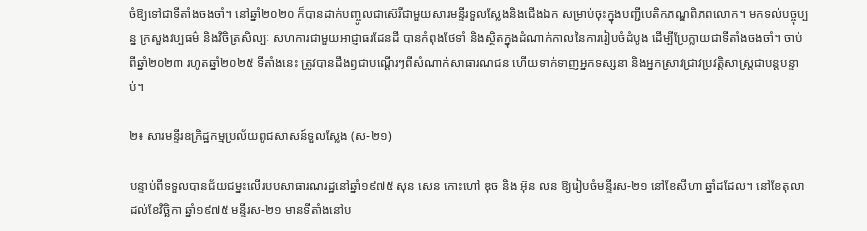ចំឱ្យទៅជាទីតាំងចងចាំ។ នៅឆ្នាំ២០២០ ក៏បានដាក់បញ្ចូលជាស៊េរីជាមួយសារមន្ទីរទួលស្លែងនិងជើងឯក សម្រាប់ចុះក្នុងបញ្ជីបេតិកភណ្ឌពិភពលោក។ មកទល់បច្ចុប្បន្ន ក្រសួងវប្បធម៌ និងវិចិត្រសិល្បៈ សហការជាមួយអាជ្ញាធរដែនដី បានកំពុងថែទាំ និងស្ថិតក្នុងដំណាក់កាលនៃការរៀបចំដំបូង ដើម្បីប្រែក្លាយជាទីតាំងចងចាំ។ ចាប់ពីឆ្នាំ២០២៣ រហូតឆ្នាំ២០២៥ ទីតាំងនេះ ត្រូវបានដឹងឭជាបណ្ដើរៗពីសំណាក់សាធារណជន ហើយទាក់ទាញអ្នកទស្សនា និងអ្នកស្រាវជ្រាវប្រវត្តិសាស្ត្រជាបន្តបន្ទាប់។

២៖ សារមន្ទីរឧក្រិដ្ឋកម្មប្រល័យពូជសាសន៍ទួលស្លែង (ស-២១)

បន្ទាប់ពីទទួលបានជ័យជម្នះលើរបបសាធារណរដ្ឋនៅឆ្នាំ១៩៧៥ សុន សេន កោះហៅ ឌុច និង អ៊ុន លន ឱ្យរៀបចំមន្ទីរស-២១ នៅខែសីហា ឆ្នាំដដែល។ នៅខែតុលាដល់ខែវិច្ឆិកា ឆ្នាំ១៩៧៥ មន្ទីរស-២១ មានទីតាំងនៅប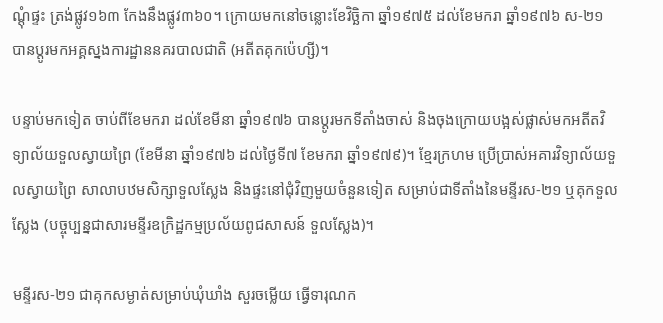ណ្ដុំផ្ទះ ត្រង់ផ្លូវ១៦៣ កែងនឹងផ្លូវ៣៦០។ ក្រោយមកនៅចន្លោះខែវិច្ឆិកា ឆ្នាំ១៩៧៥ ដល់ខែមករា ឆ្នាំ១៩៧៦ ស-២១ បានប្តូរមកអគ្គស្នងការដ្ឋាននគរបាលជាតិ (អតីតគុកប៉េហ្សី)។

បន្ទាប់មកទៀត ចាប់ពីខែមករា ដល់ខែមីនា ឆ្នាំ១៩៧៦ បានប្តូរមកទីតាំងចាស់ និងចុងក្រោយបង្អស់ផ្លាស់មកអតីតវិទ្យាល័យទួលស្វាយព្រៃ (ខែមីនា ឆ្នាំ១៩៧៦ ដល់ថ្ងៃទី៧ ខែមករា ឆ្នាំ១៩៧៩)។ ខ្មែរក្រហម ប្រើប្រាស់អគារវិទ្យាល័យទួលស្វាយព្រៃ សាលាបឋមសិក្សាទួលស្លែង និងផ្ទះនៅជុំវិញមួយចំនួនទៀត សម្រាប់ជាទីតាំងនៃមន្ទីរស-២១ ឬគុកទួលស្លែង (បច្ចុប្បន្នជាសារមន្ទីរឧក្រិដ្ឋកម្មប្រល័យពូជសាសន៍ ទួលស្លែង)។

មន្ទីរស-២១ ជាគុកសម្ងាត់សម្រាប់ឃុំឃាំង សួរចម្លើយ ធ្វើទារុណក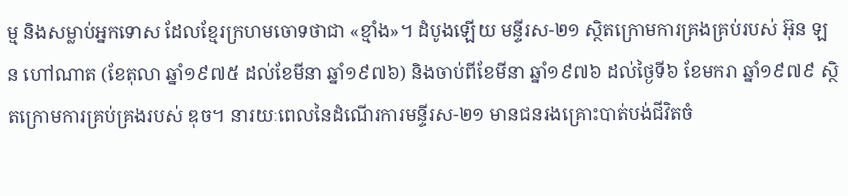ម្ម និងសម្លាប់អ្នកទោស ដែលខ្មែរក្រហមចោទថាជា «ខ្មាំង»។ ដំបូងឡើយ មន្ទីរស-២១ ស្ថិតក្រោមការគ្រងគ្រប់របស់ អ៊ុន ឡន ហៅណាត (ខែតុលា ឆ្នាំ១៩៧៥ ដល់ខែមីនា ឆ្នាំ១៩៧៦) និងចាប់ពីខែមីនា ឆ្នាំ១៩៧៦ ដល់ថ្ងៃទី៦ ខែមករា ឆ្នាំ១៩៧៩ ស្ថិតក្រោមការគ្រប់គ្រងរបស់ ឌុច។ នារយៈពេលនៃដំណើរការមន្ទីរស-២១ មានជនរងគ្រោះបាត់បង់ជីវិតចំ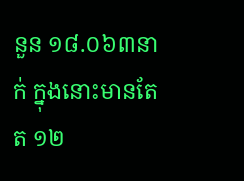នួន ១៨.០៦៣នាក់ ក្នុងនោះមានតែត ១២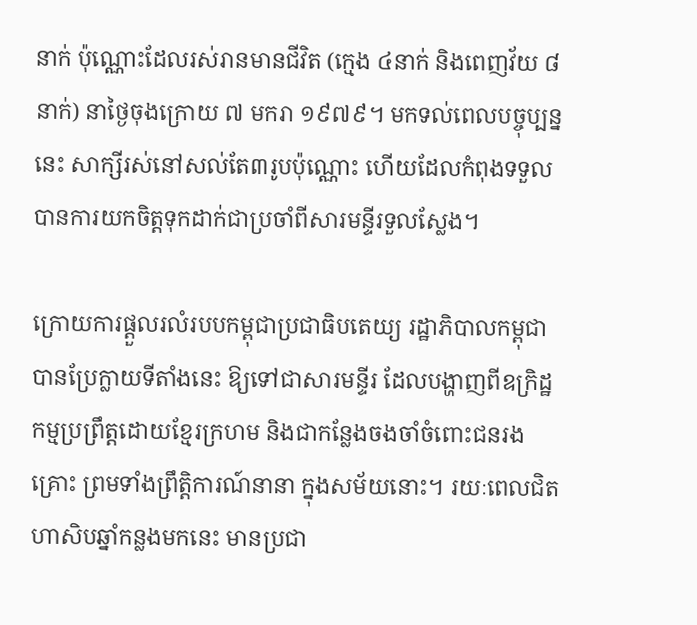នាក់ ប៉ុណ្ណោះដែលរស់រានមានជីវិត (ក្មេង ៤នាក់ និងពេញវ័យ ៨នាក់) នាថ្ងៃចុងក្រោយ ៧ មករា ១៩៧៩។ មកទល់ពេលបច្ចុប្បន្ននេះ សាក្សីរស់នៅសល់តែ៣រូបប៉ុណ្ណោះ ហើយដែលកំពុងទទួលបានការយកចិត្តទុកដាក់ជាប្រចាំពីសារមន្ទីរទួលស្លែង។

ក្រោយការផ្ដួលរលំរបបកម្ពុជាប្រជាធិបតេយ្យ រដ្ឋាភិបាលកម្ពុជាបានប្រែក្លាយទីតាំងនេះ ឱ្យទៅជាសារមន្ទីរ ដែលបង្ហាញពីឧក្រិដ្ឋកម្មប្រព្រឹត្តដោយខ្មែរក្រហម និងជាកន្លែងចងចាំចំពោះជនរងគ្រោះ ព្រមទាំងព្រឹត្តិការណ៍នានា ក្នុងសម័យនោះ។ រយៈពេលជិតហាសិបឆ្នាំកន្លងមកនេះ មានប្រជា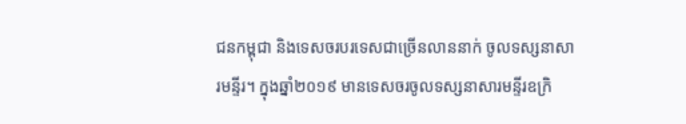ជនកម្ពុជា និងទេសចរបរទេសជាច្រើនលាននាក់ ចូលទស្សនាសារមន្ទីរ។ ក្នុងឆ្នាំ២០១៩ មានទេសចរចូលទស្សនាសារមន្ទីរឧក្រិ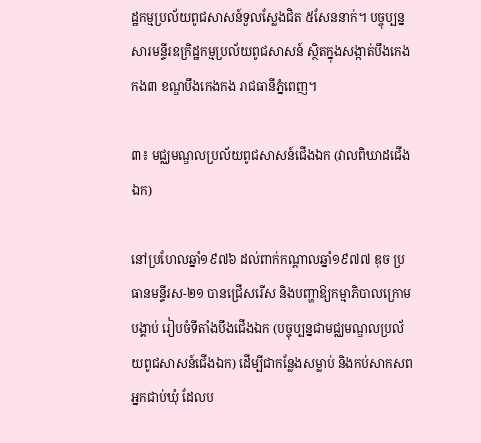ដ្ឋកម្មប្រល័យពូជសាសន៍ទួលស្លែងជិត ៥សែននាក់។ បច្ចុប្បន្នសារមន្ទីរឧក្រិដ្ឋកម្មប្រល័យពូជសាសន៍ ស្ថិតក្នុងសង្កាត់បឹងកេងកង៣ ខណ្ឌបឹងកេងកង រាជធានីភ្នំពេញ។

៣៖ មជ្ឈមណ្ឌលប្រល័យពូជសាសន៍ជើងឯក (វាលពិឃាដជើងឯក)

នៅប្រហែលឆ្នាំ១៩៧៦ ដល់ពាក់កណ្ដាលឆ្នាំ១៩៧៧ ឌុច ប្រធានមន្ទីរស-២១ បានជ្រើសរើស និងបញ្ហាឱ្យកម្មាភិបាលក្រោមបង្គាប់ រៀបចំទីតាំងបឹងជើងឯក (បច្ចុប្បន្នជាមជ្ឈមណ្ឌលប្រល័យពូជសាសន៍ជើងឯក) ដើម្បីជាកន្លែងសម្លាប់ និងកប់សាកសពអ្នកជាប់ឃុំ ដែលប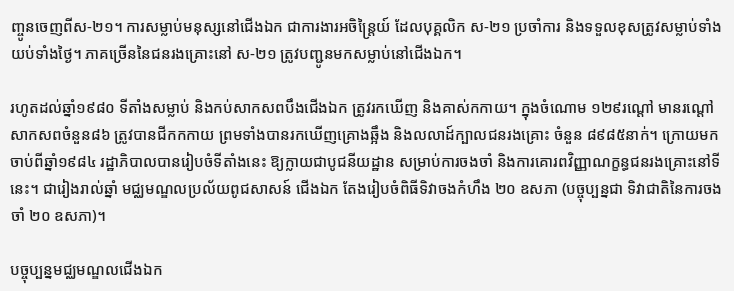ញ្ចូនចេញពីស-២១។ ការសម្លាប់មនុស្សនៅជើងឯក ជាការងារអចិន្ត្រៃយ៍ ដែលបុគ្គលិក ស-២១ ប្រចាំការ និងទទួលខុសត្រូវសម្លាប់ទាំងយប់ទាំងថ្ងៃ។ ភាគច្រើននៃជនរងគ្រោះនៅ ស-២១ ត្រូវបញ្ជូនមកសម្លាប់នៅជើងឯក។

រហូតដល់ឆ្នាំ១៩៨០ ទីតាំងសម្លាប់ និងកប់សាកសពបឹងជើងឯក ត្រូវរកឃើញ និងគាស់កកាយ។ ក្នុងចំណោម ១២៩រណ្ដៅ មានរណ្តៅសាកសពចំនួន៨៦ ត្រូវបានជីកកកាយ ព្រមទាំងបានរកឃើញគ្រោងឆ្អឹង និងលលាដ៍ក្បាលជនរងគ្រោះ ចំនួន ៨៩៨៥នាក់។ ក្រោយមកចាប់ពីឆ្នាំ១៩៨៤ រដ្ឋាភិបាលបានរៀបចំទីតាំងនេះ ឱ្យក្លាយជាបូជនីយដ្ឋាន សម្រាប់ការចងចាំ និងការគោរពវិញ្ញាណក្ខន្ធជនរងគ្រោះនៅទីនេះ។ ជារៀងរាល់ឆ្នាំ មជ្ឈមណ្ឌលប្រល័យពូជសាសន៍ ជើងឯក តែងរៀបចំពិធីទិវាចងកំហឹង ២០ ឧសភា (បច្ចុប្បន្នជា ទិវាជាតិនៃការចងចាំ ២០ ឧសភា)។

បច្ចុប្បន្នមជ្ឈមណ្ឌលជើងឯក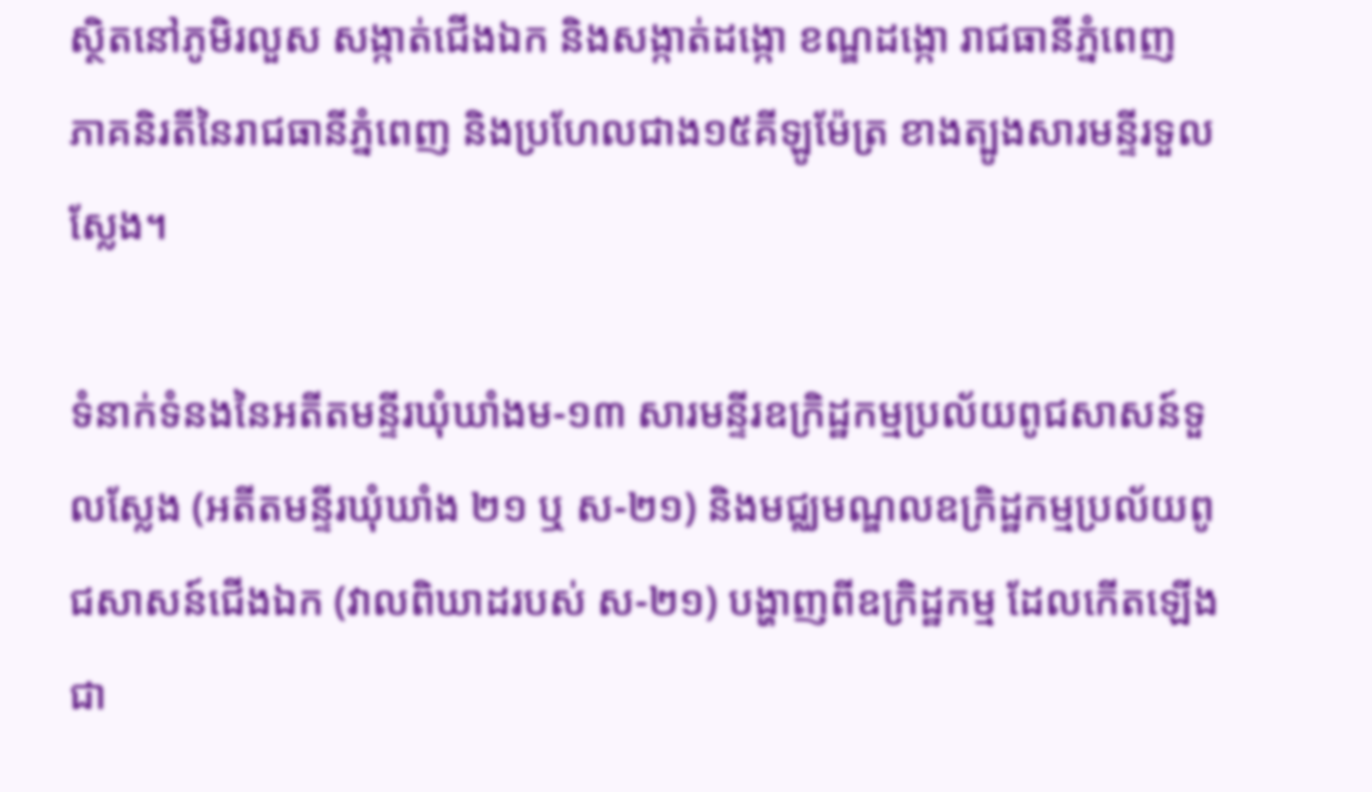ស្ថិតនៅភូមិរលួស សង្កាត់ជើងឯក និងសង្កាត់ដង្កោ ខណ្ឌដង្កោ រាជធានីភ្នំពេញ ភាគនិរតីនៃរាជធានីភ្នំពេញ និងប្រហែលជាង១៥គីឡូម៉ែត្រ ខាងត្បូងសារមន្ទីរទួលស្លែង។

ទំនាក់ទំនងនៃអតីតមន្ទីរឃុំឃាំងម-១៣ សារមន្ទីរឧក្រិដ្ឋកម្មប្រល័យពូជសាសន៍ទួលស្លែង (អតីតមន្ទីរឃុំឃាំង ២១ ឬ ស-២១) និងមជ្ឈមណ្ឌលឧក្រិដ្ឋកម្មប្រល័យពូជសាសន៍ជើងឯក (វាលពិឃាដរបស់ ស-២១) បង្ហាញពីឧក្រិដ្ឋកម្ម ដែលកើតឡើងជា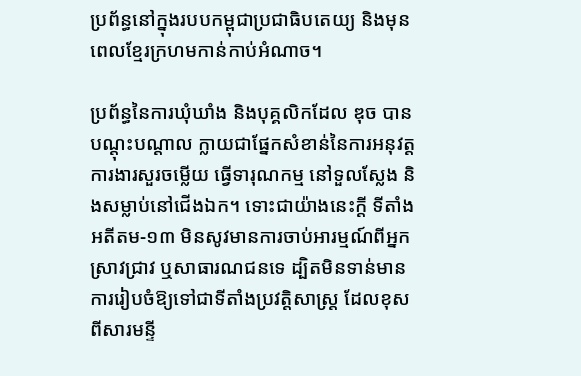ប្រព័ន្ធនៅក្នុងរបបកម្ពុជាប្រជាធិបតេយ្យ និងមុនពេលខ្មែរក្រហមកាន់កាប់អំណាច។

ប្រព័ន្ធនៃការឃុំឃាំង និងបុគ្គលិកដែល ឌុច បានបណ្តុះបណ្តាល ក្លាយជាផ្នែកសំខាន់នៃការអនុវត្តការងារសួរចម្លើយ ធ្វើទារុណកម្ម នៅទួលស្លែង និងសម្លាប់នៅជើងឯក។ ទោះជាយ៉ាងនេះក្តី ទីតាំងអតីតម-១៣ មិនសូវមានការចាប់អារម្មណ៍ពីអ្នកស្រាវជ្រាវ ឬសាធារណជនទេ ដ្បិតមិនទាន់មានការរៀបចំឱ្យទៅជាទីតាំងប្រវត្តិសាស្ត្រ ដែលខុសពីសារមន្ទី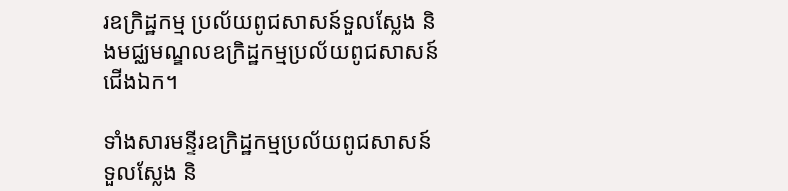រឧក្រិដ្ឋកម្ម ប្រល័យពូជសាសន៍ទួលស្លែង និងមជ្ឈមណ្ឌលឧក្រិដ្ឋកម្មប្រល័យពូជសាសន៍ជើងឯក។

ទាំងសារមន្ទីរឧក្រិដ្ឋកម្មប្រល័យពូជសាសន៍ទួលស្លែង និ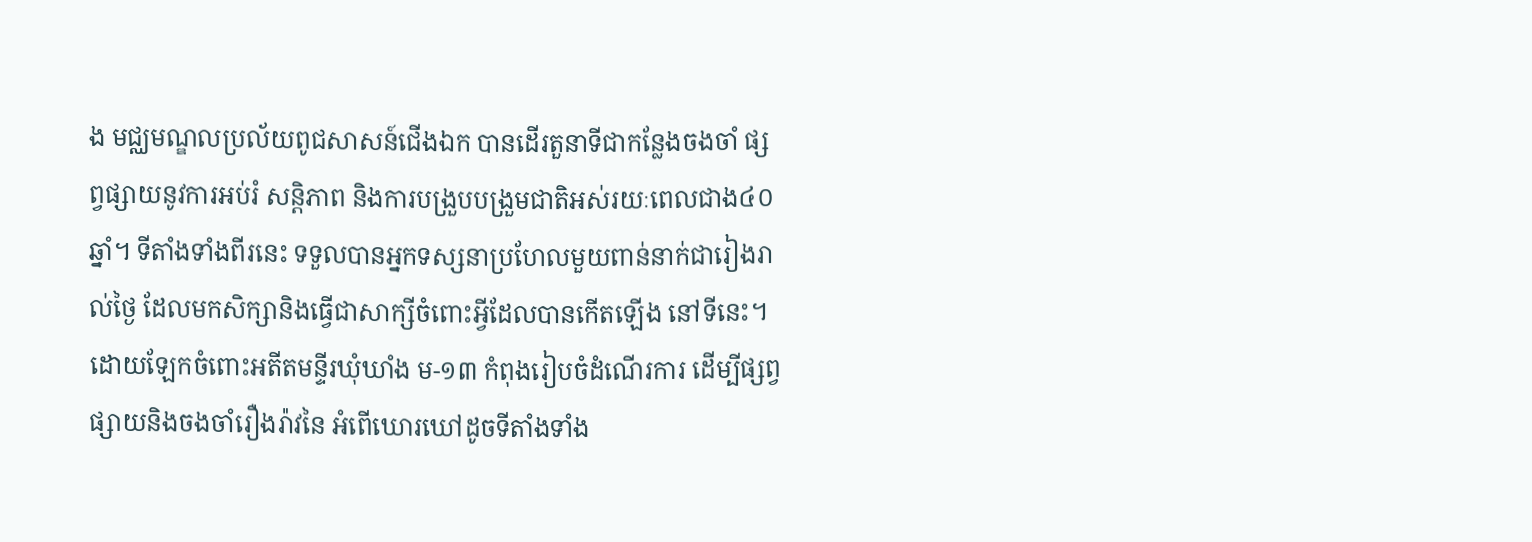ង មជ្ឈមណ្ឌលប្រល័យពូជសាសន៍ជើងឯក បានដើរតួនាទីជាកន្លែងចងចាំ ផ្សព្វផ្សាយនូវការអប់រំ សន្តិភាព និងការបង្រួបបង្រួមជាតិអស់រយៈពេលជាង៤០ឆ្នាំ។ ទីតាំងទាំងពីរនេះ ទទួលបានអ្នកទស្សនាប្រហែលមួយពាន់នាក់ជារៀងរាល់ថ្ងៃ ដែលមកសិក្សានិងធ្វើជាសាក្សីចំពោះអ្វីដែលបានកើតឡើង នៅទីនេះ។ ដោយឡែកចំពោះអតីតមន្ទីរឃុំឃាំង ម-១៣ កំពុងរៀបចំដំណើរការ ដើម្បីផ្សព្វផ្សាយនិងចងចាំរឿងរ៉ាវនៃ អំពើឃោរឃៅដូចទីតាំងទាំង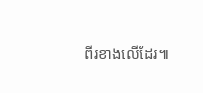ពីរខាងលើដែរ៕